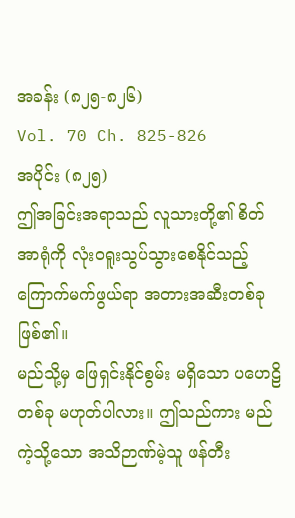အခန်း (၈၂၅-၈၂၆)
Vol. 70 Ch. 825-826
အပိုင်း (၈၂၅)
ဤအခြင်းအရာသည် လူသားတို့၏ စိတ်အာရုံကို လုံးဝရူးသွပ်သွားစေနိုင်သည့် ကြောက်မက်ဖွယ်ရာ အတားအဆီးတစ်ခု ဖြစ်၏။
မည်သို့မှ ဖြေရှင်းနိုင်စွမ်း မရှိသော ပဟေဠိတစ်ခု မဟုတ်ပါလား။ ဤသည်ကား မည်ကဲ့သို့သော အသိဉာဏ်မဲ့သူ ဖန်တီး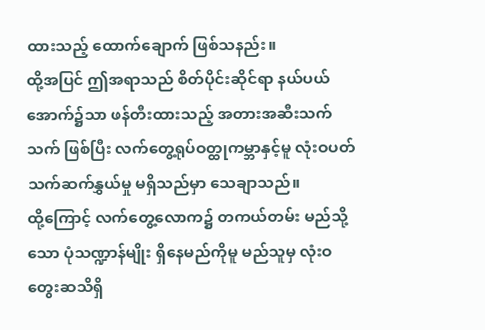ထားသည့် ထောက်ချောက် ဖြစ်သနည်း။
ထို့အပြင် ဤအရာသည် စိတ်ပိုင်းဆိုင်ရာ နယ်ပယ်အောက်၌သာ ဖန်တီးထားသည့် အတားအဆီးသက်သက် ဖြစ်ပြီး လက်တွေ့ရုပ်ဝတ္ထုကမ္ဘာနှင့်မူ လုံးဝပတ်သက်ဆက်နွှယ်မှု မရှိသည်မှာ သေချာသည်။
ထို့ကြောင့် လက်တွေ့လောက၌ တကယ်တမ်း မည်သို့သော ပုံသဏ္ဍာန်မျိုး ရှိနေမည်ကိုမူ မည်သူမှ လုံးဝ တွေးဆသိရှိ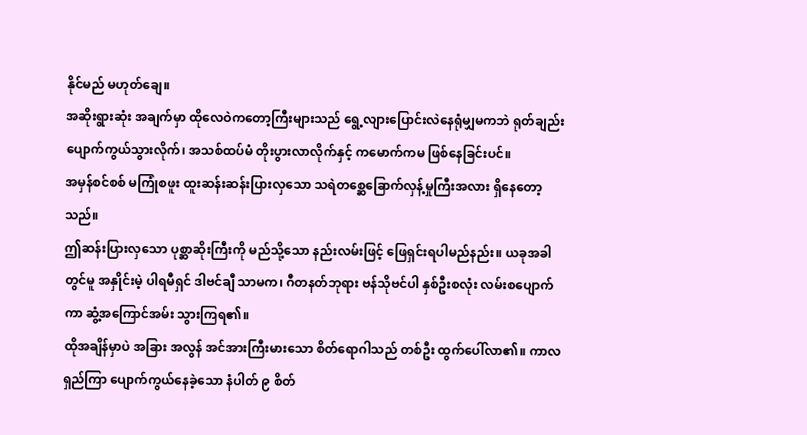နိုင်မည် မဟုတ်ချေ။
အဆိုးရွားဆုံး အချက်မှာ ထိုလေဝဲကတော့ကြီးများသည် ရွေ့လျားပြောင်းလဲနေရုံမျှမကဘဲ ရုတ်ချည်း ပျောက်ကွယ်သွားလိုက်၊ အသစ်ထပ်မံ တိုးပွားလာလိုက်နှင့် ကမောက်ကမ ဖြစ်နေခြင်းပင်။
အမှန်စင်စစ် မကြုံစဖူး ထူးဆန်းဆန်းပြားလှသော သရဲတစ္ဆေခြောက်လှန့်မှုကြီးအလား ရှိနေတော့သည်။
ဤဆန်းပြားလှသော ပုစ္ဆာဆိုးကြီးကို မည်သို့သော နည်းလမ်းဖြင့် ဖြေရှင်းရပါမည်နည်း။ ယခုအခါတွင်မူ အနှိုင်းမဲ့ ပါရမီရှင် ဒါဗင်ချီ သာမက၊ ဂီတနတ်ဘုရား ဗန်သိုဗင်ပါ နှစ်ဦးစလုံး လမ်းစပျောက်ကာ ဆွံ့အကြောင်အမ်း သွားကြရ၏။
ထိုအချိန်မှာပဲ အခြား အလွန် အင်အားကြီးမားသော စိတ်ရောဂါသည် တစ်ဦး ထွက်ပေါ်လာ၏။ ကာလရှည်ကြာ ပျောက်ကွယ်နေခဲ့သော နံပါတ် ၉ စိတ်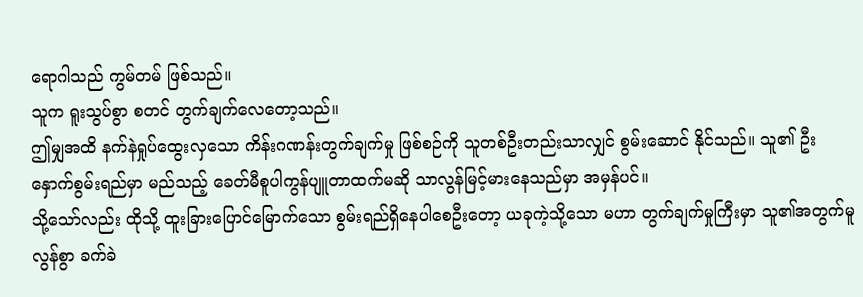ရောဂါသည် ကွမ်တမ် ဖြစ်သည်။
သူက ရူးသွပ်စွာ စတင် တွက်ချက်လေတော့သည်။
ဤမျှအထိ နက်နဲရှုပ်ထွေးလှသော ကိန်းဂဏန်းတွက်ချက်မှု ဖြစ်စဉ်ကို သူတစ်ဦးတည်းသာလျှင် စွမ်းဆောင် နိုင်သည်။ သူ၏ ဦးနှောက်စွမ်းရည်မှာ မည်သည့် ခေတ်မီစူပါကွန်ပျူတာထက်မဆို သာလွန်မြင့်မားနေသည်မှာ အမှန်ပင်။
သို့သော်လည်း ထိုသို့ ထူးခြားပြောင်မြောက်သော စွမ်းရည်ရှိနေပါစေဦးတော့ ယခုကဲ့သို့သော မဟာ တွက်ချက်မှုကြီးမှာ သူ၏အတွက်မူ လွန်စွာ ခက်ခဲ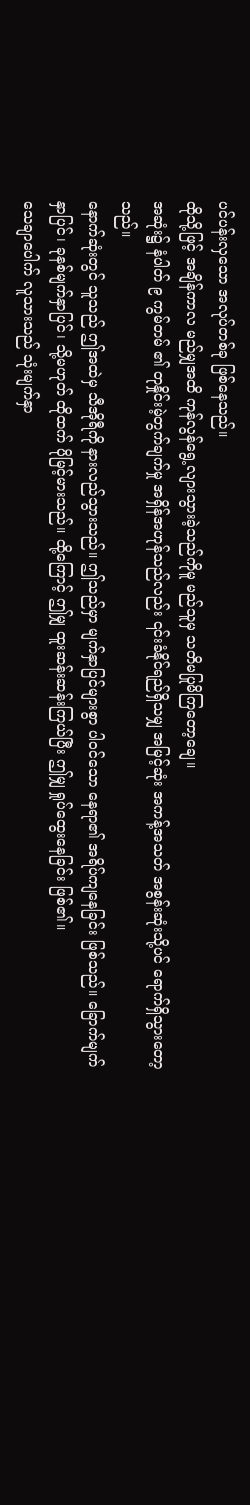ပင်ပန်းလှသော အလုပ်တစ်ခု ဖြစ်နေသည်။
ထိုသို့ဖြင့် အချိန်ကာလ မည်မျှအထိ ကုန်လွန်ရွေ့လျားသွားခဲ့သည်ကိုမူ မည်သူမှ သတိမပြုမိကြတော့ချေ။
အဆုံး၌ နံပါတ် ၉ ကွမ်တမ် ၏ တုနှိုင်းမဲ့တွက်ချက်မှု အရှိန်အဟုန်သည်လည်း ၎င်းခံနိုင်ရည်ရှိသမျှ အမြင့်ဆုံး အကန့်အသတ် အစွန်းဆုံးသို့ပင် ရောက်ရှိသွားတော့သည်။
နောက်ဆုံးတွင် သူသည် ဤအထဲမှ သီအိုရီကို နားလည်သွားသည်။ ဤသည်မှာ မျက်နှာပြင်များစွာ ပါဝင်သော နေရာ၏ အရိပ်ကျနေခြင်း ဖြစ်သည်။ ခြောက်မျက်နှာပြင်၊ ခုနစ်မျက်နှာပြင်၊ သို့မဟုတ် ထိုထက် ပိုမြင့်မားသည်။ ထို့ကြောင့် ဤမျှ ထူးဆန်းဆန်းကြယ်ပြီး ဤမျှ ရှုပ်ထွေးနေခြင်း ဖြစ်၏။
သေချာပေါက် လူသားသည် သုံးမျက်နှာ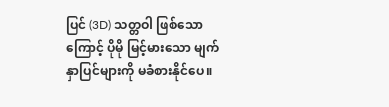ပြင် (3D) သတ္တဝါ ဖြစ်သောကြောင့် ပိုမို မြင့်မားသော မျက်နှာပြင်များကို မခံစားနိုင်ပေ။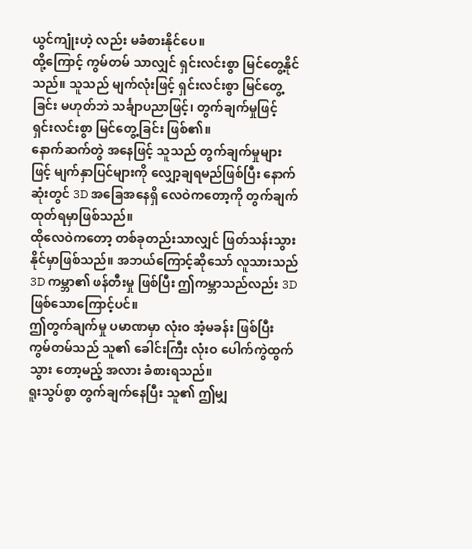ယွင်ကျုံးဟဲ့ လည်း မခံစားနိုင်ပေ။
ထို့ကြောင့် ကွမ်တမ် သာလျှင် ရှင်းလင်းစွာ မြင်တွေ့နိုင်သည်။ သူသည် မျက်လုံးဖြင့် ရှင်းလင်းစွာ မြင်တွေ့ခြင်း မဟုတ်ဘဲ သင်္ချာပညာဖြင့်၊ တွက်ချက်မှုဖြင့် ရှင်းလင်းစွာ မြင်တွေ့ခြင်း ဖြစ်၏။
နောက်ဆက်တွဲ အနေဖြင့် သူသည် တွက်ချက်မှုများဖြင့် မျက်နှာပြင်များကို လျှော့ချရမည်ဖြစ်ပြီး နောက်ဆုံးတွင် 3D အခြေအနေရှိ လေဝဲကတော့ကို တွက်ချက်ထုတ်ရမှာဖြစ်သည်။
ထိုလေဝဲကတော့ တစ်ခုတည်းသာလျှင် ဖြတ်သန်းသွားနိုင်မှာဖြစ်သည်။ အဘယ်ကြောင့်ဆိုသော် လူသားသည် 3D ကမ္ဘာ၏ ဖန်တီးမှု ဖြစ်ပြီး ဤကမ္ဘာသည်လည်း 3D ဖြစ်သောကြောင့်ပင်။
ဤတွက်ချက်မှု ပမာဏမှာ လုံးဝ အံ့မခန်း ဖြစ်ပြီး ကွမ်တမ်သည် သူ၏ ခေါင်းကြီး လုံးဝ ပေါက်ကွဲထွက်သွား တော့မည့် အလား ခံစားရသည်။
ရူးသွပ်စွာ တွက်ချက်နေပြီး သူ၏ ဤမျှ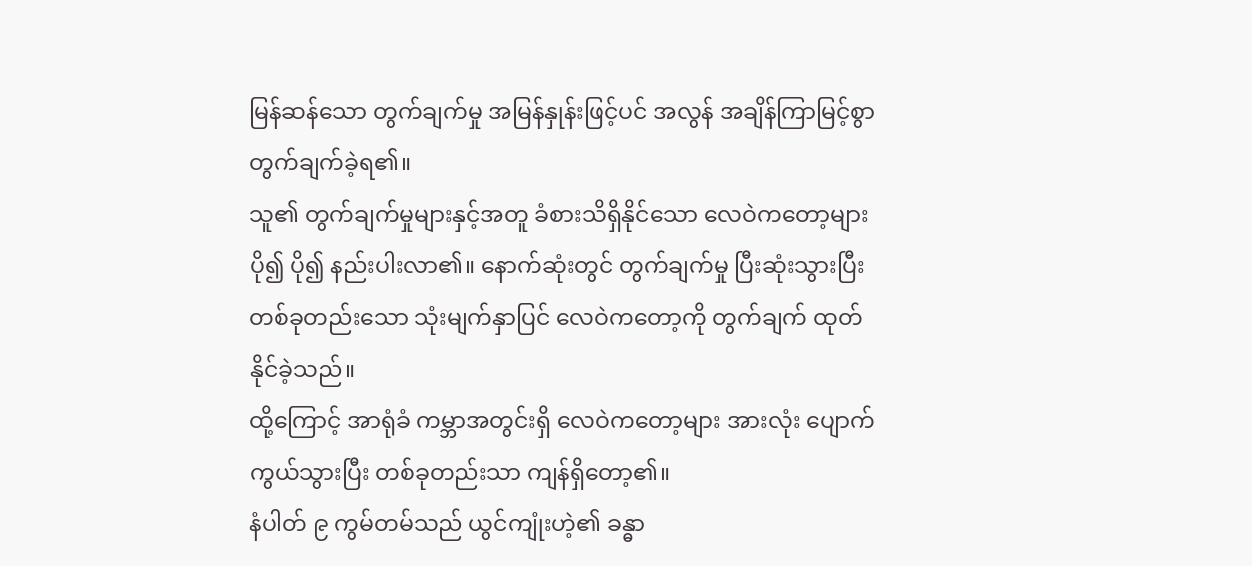မြန်ဆန်သော တွက်ချက်မှု အမြန်နှုန်းဖြင့်ပင် အလွန် အချိန်ကြာမြင့်စွာ တွက်ချက်ခဲ့ရ၏။
သူ၏ တွက်ချက်မှုများနှင့်အတူ ခံစားသိရှိနိုင်သော လေဝဲကတော့များ ပို၍ ပို၍ နည်းပါးလာ၏။ နောက်ဆုံးတွင် တွက်ချက်မှု ပြီးဆုံးသွားပြီး တစ်ခုတည်းသော သုံးမျက်နှာပြင် လေဝဲကတော့ကို တွက်ချက် ထုတ်နိုင်ခဲ့သည်။
ထို့ကြောင့် အာရုံခံ ကမ္ဘာအတွင်းရှိ လေဝဲကတော့များ အားလုံး ပျောက်ကွယ်သွားပြီး တစ်ခုတည်းသာ ကျန်ရှိတော့၏။
နံပါတ် ၉ ကွမ်တမ်သည် ယွင်ကျုံးဟဲ့၏ ခန္ဓာ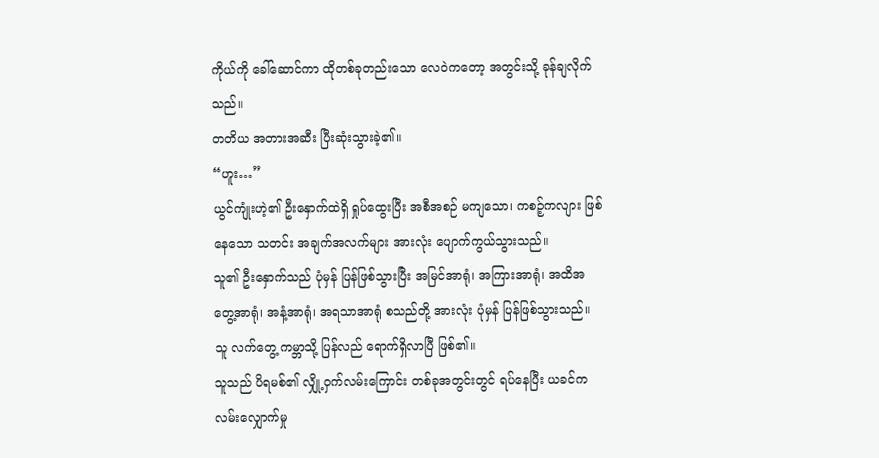ကိုယ်ကို ခေါ်ဆောင်ကာ ထိုတစ်ခုတည်းသော လေဝဲကတော့ အတွင်းသို့ ခုန်ချလိုက်သည်။
တတိယ အတားအဆီး ပြီးဆုံးသွားခဲ့၏။
“ဟူး…”
ယွင်ကျုံးဟဲ့၏ ဦးနှောက်ထဲရှိ ရှုပ်ထွေးပြီး အစီအစဉ် မကျသော၊ ကစဉ့်ကလျား ဖြစ်နေသော သတင်း အချက်အလက်များ အားလုံး ပျောက်ကွယ်သွားသည်။
သူ၏ ဦးနှောက်သည် ပုံမှန် ပြန်ဖြစ်သွားပြီး အမြင်အာရုံ၊ အကြားအာရုံ၊ အထိအတွေ့အာရုံ၊ အနံ့အာရုံ၊ အရသာအာရုံ စသည်တို့ အားလုံး ပုံမှန် ပြန်ဖြစ်သွားသည်။ သူ လက်တွေ့ ကမ္ဘာသို့ ပြန်လည် ရောက်ရှိလာပြီ ဖြစ်၏။
သူသည် ပိရမစ်၏ လျှို့ဝှက်လမ်းကြောင်း တစ်ခုအတွင်းတွင် ရပ်နေပြီး ယခင်က လမ်းလျှောက်မှု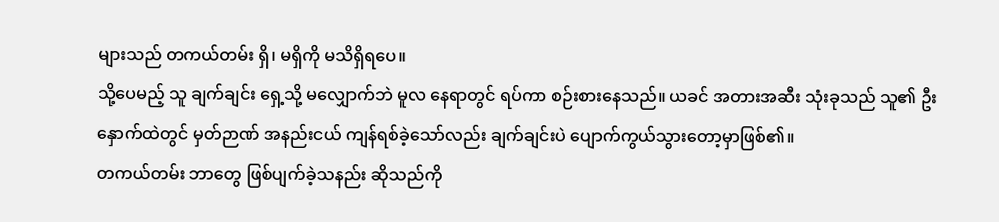များသည် တကယ်တမ်း ရှိ၊ မရှိကို မသိရှိရပေ။
သို့ပေမည့် သူ ချက်ချင်း ရှေ့သို့ မလျှောက်ဘဲ မူလ နေရာတွင် ရပ်ကာ စဉ်းစားနေသည်။ ယခင် အတားအဆီး သုံးခုသည် သူ၏ ဦးနှောက်ထဲတွင် မှတ်ဉာဏ် အနည်းငယ် ကျန်ရစ်ခဲ့သော်လည်း ချက်ချင်းပဲ ပျောက်ကွယ်သွားတော့မှာဖြစ်၏။
တကယ်တမ်း ဘာတွေ ဖြစ်ပျက်ခဲ့သနည်း ဆိုသည်ကို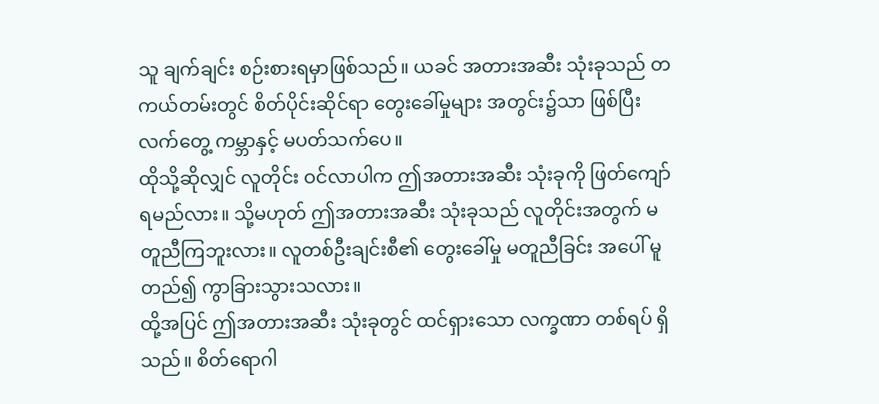သူ ချက်ချင်း စဉ်းစားရမှာဖြစ်သည်။ ယခင် အတားအဆီး သုံးခုသည် တကယ်တမ်းတွင် စိတ်ပိုင်းဆိုင်ရာ တွေးခေါ်မှုများ အတွင်း၌သာ ဖြစ်ပြီး လက်တွေ့ ကမ္ဘာနှင့် မပတ်သက်ပေ။
ထိုသို့ဆိုလျှင် လူတိုင်း ဝင်လာပါက ဤအတားအဆီး သုံးခုကို ဖြတ်ကျော်ရမည်လား။ သို့မဟုတ် ဤအတားအဆီး သုံးခုသည် လူတိုင်းအတွက် မတူညီကြဘူးလား။ လူတစ်ဦးချင်းစီ၏ တွေးခေါ်မှု မတူညီခြင်း အပေါ် မူတည်၍ ကွာခြားသွားသလား။
ထို့အပြင် ဤအတားအဆီး သုံးခုတွင် ထင်ရှားသော လက္ခဏာ တစ်ရပ် ရှိသည်။ စိတ်ရောဂါ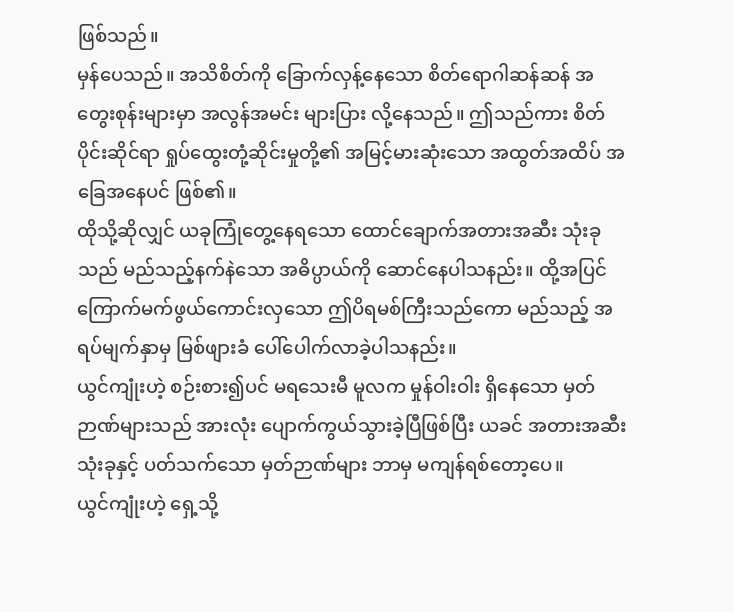ဖြစ်သည်။
မှန်ပေသည်။ အသိစိတ်ကို ခြောက်လှန့်နေသော စိတ်ရောဂါဆန်ဆန် အတွေးစုန်းများမှာ အလွန်အမင်း များပြား လို့နေသည်။ ဤသည်ကား စိတ်ပိုင်းဆိုင်ရာ ရှုပ်ထွေးတုံ့ဆိုင်းမှုတို့၏ အမြင့်မားဆုံးသော အထွတ်အထိပ် အခြေအနေပင် ဖြစ်၏။
ထိုသို့ဆိုလျှင် ယခုကြုံတွေ့နေရသော ထောင်ချောက်အတားအဆီး သုံးခုသည် မည်သည့်နက်နဲသော အဓိပ္ပာယ်ကို ဆောင်နေပါသနည်း။ ထို့အပြင် ကြောက်မက်ဖွယ်ကောင်းလှသော ဤပိရမစ်ကြီးသည်ကော မည်သည့် အရပ်မျက်နှာမှ မြစ်ဖျားခံ ပေါ်ပေါက်လာခဲ့ပါသနည်း။
ယွင်ကျုံးဟဲ့ စဉ်းစား၍ပင် မရသေးမီ မူလက မှုန်ဝါးဝါး ရှိနေသော မှတ်ဉာဏ်များသည် အားလုံး ပျောက်ကွယ်သွားခဲ့ပြီဖြစ်ပြီး ယခင် အတားအဆီး သုံးခုနှင့် ပတ်သက်သော မှတ်ဉာဏ်များ ဘာမှ မကျန်ရစ်တော့ပေ။
ယွင်ကျုံးဟဲ့ ရှေ့သို့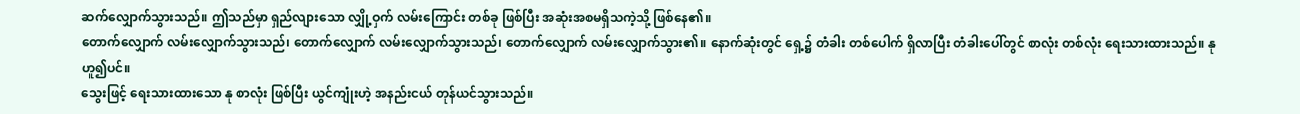ဆက်လျှောက်သွားသည်။ ဤသည်မှာ ရှည်လျားသော လျှို့ဝှက် လမ်းကြောင်း တစ်ခု ဖြစ်ပြီး အဆုံးအစမရှိသကဲ့သို့ ဖြစ်နေ၏။
တောက်လျှောက် လမ်းလျှောက်သွားသည်၊ တောက်လျှောက် လမ်းလျှောက်သွားသည်၊ တောက်လျှောက် လမ်းလျှောက်သွား၏။ နောက်ဆုံးတွင် ရှေ့၌ တံခါး တစ်ပေါက် ရှိလာပြီး တံခါးပေါ်တွင် စာလုံး တစ်လုံး ရေးသားထားသည်။ နု ဟူ၍ပင်။
သွေးဖြင့် ရေးသားထားသော နု စာလုံး ဖြစ်ပြီး ယွင်ကျုံးဟဲ့ အနည်းငယ် တုန်ယင်သွားသည်။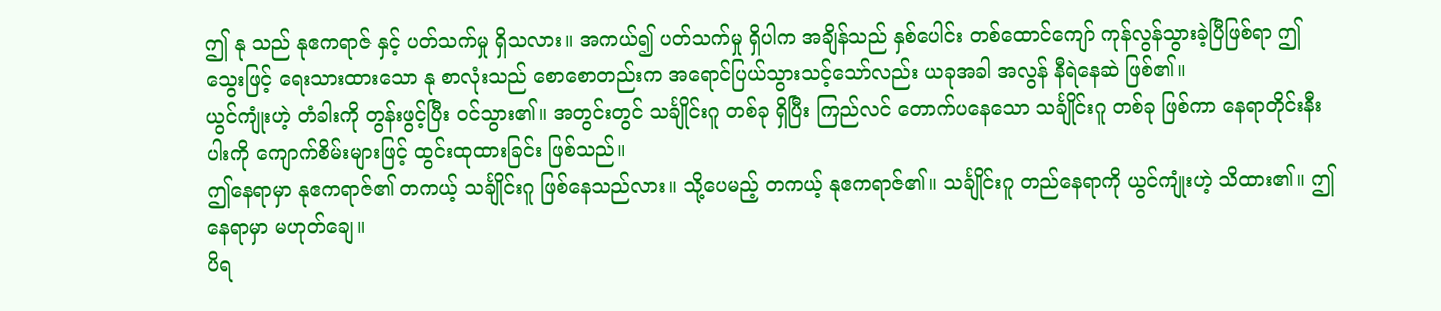ဤ နု သည် နုဧကရာဇ် နှင့် ပတ်သက်မှု ရှိသလား။ အကယ်၍ ပတ်သက်မှု ရှိပါက အချိန်သည် နှစ်ပေါင်း တစ်ထောင်ကျော် ကုန်လွန်သွားခဲ့ပြီဖြစ်ရာ ဤသွေးဖြင့် ရေးသားထားသော နု စာလုံးသည် စောစောတည်းက အရောင်ပြယ်သွားသင့်သော်လည်း ယခုအခါ အလွန် နီရဲနေဆဲ ဖြစ်၏။
ယွင်ကျုံးဟဲ့ တံခါးကို တွန်းဖွင့်ပြီး ဝင်သွား၏။ အတွင်းတွင် သင်္ချိုင်းဂူ တစ်ခု ရှိပြီး ကြည်လင် တောက်ပနေသော သင်္ချိုင်းဂူ တစ်ခု ဖြစ်ကာ နေရာတိုင်းနီးပါးကို ကျောက်စိမ်းများဖြင့် ထွင်းထုထားခြင်း ဖြစ်သည်။
ဤနေရာမှာ နုဧကရာဇ်၏ တကယ့် သင်္ချိုင်းဂူ ဖြစ်နေသည်လား။ သို့ပေမည့် တကယ့် နုဧကရာဇ်၏။ သင်္ချိုင်းဂူ တည်နေရာကို ယွင်ကျုံးဟဲ့ သိထား၏။ ဤနေရာမှာ မဟုတ်ချေ။
ပိရ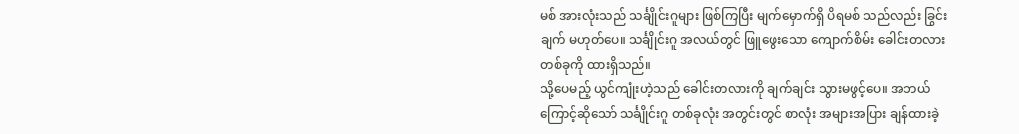မစ် အားလုံးသည် သင်္ချိုင်းဂူများ ဖြစ်ကြပြီး မျက်မှောက်ရှိ ပိရမစ် သည်လည်း ခြွင်းချက် မဟုတ်ပေ။ သင်္ချိုင်းဂူ အလယ်တွင် ဖြူဖွေးသော ကျောက်စိမ်း ခေါင်းတလား တစ်ခုကို ထားရှိသည်။
သို့ပေမည့် ယွင်ကျုံးဟဲ့သည် ခေါင်းတလားကို ချက်ချင်း သွားမဖွင့်ပေ။ အဘယ်ကြောင့်ဆိုသော် သင်္ချိုင်းဂူ တစ်ခုလုံး အတွင်းတွင် စာလုံး အများအပြား ချန်ထားခဲ့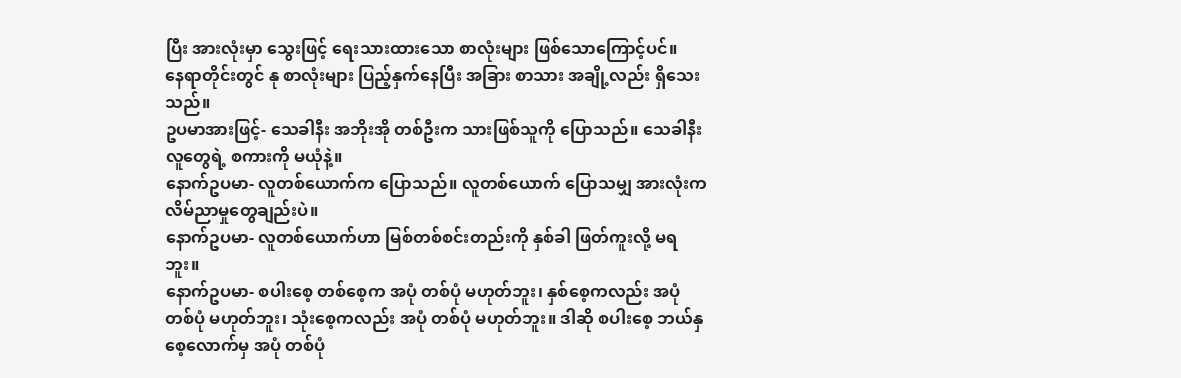ပြီး အားလုံးမှာ သွေးဖြင့် ရေးသားထားသော စာလုံးများ ဖြစ်သောကြောင့်ပင်။
နေရာတိုင်းတွင် နု စာလုံးများ ပြည့်နှက်နေပြီး အခြား စာသား အချို့လည်း ရှိသေးသည်။
ဥပမာအားဖြင့်- သေခါနီး အဘိုးအို တစ်ဦးက သားဖြစ်သူကို ပြောသည်။ သေခါနီး လူတွေရဲ့ စကားကို မယုံနဲ့။
နောက်ဥပမာ- လူတစ်ယောက်က ပြောသည်။ လူတစ်ယောက် ပြောသမျှ အားလုံးက လိမ်ညာမှုတွေချည်းပဲ။
နောက်ဥပမာ- လူတစ်ယောက်ဟာ မြစ်တစ်စင်းတည်းကို နှစ်ခါ ဖြတ်ကူးလို့ မရဘူး။
နောက်ဥပမာ- စပါးစေ့ တစ်စေ့က အပုံ တစ်ပုံ မဟုတ်ဘူး၊ နှစ်စေ့ကလည်း အပုံ တစ်ပုံ မဟုတ်ဘူး၊ သုံးစေ့ကလည်း အပုံ တစ်ပုံ မဟုတ်ဘူး။ ဒါဆို စပါးစေ့ ဘယ်နှစေ့လောက်မှ အပုံ တစ်ပုံ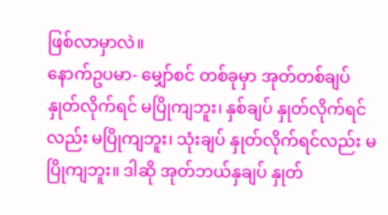ဖြစ်လာမှာလဲ။
နောက်ဥပမာ- မျှော်စင် တစ်ခုမှာ အုတ်တစ်ချပ် နှုတ်လိုက်ရင် မပြိုကျဘူး၊ နှစ်ချပ် နှုတ်လိုက်ရင်လည်း မပြိုကျဘူး၊ သုံးချပ် နှုတ်လိုက်ရင်လည်း မပြိုကျဘူး။ ဒါဆို အုတ်ဘယ်နှချပ် နှုတ်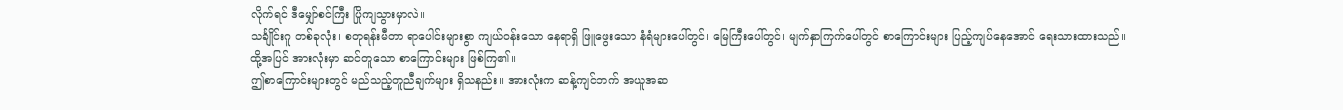လိုက်ရင် ဒီမျှော်စင်ကြီး ပြိုကျသွားမှာလဲ။
သင်္ချိုင်းဂူ တစ်ခုလုံး၊ စတုရန်းမီတာ ရာပေါင်းများစွာ ကျယ်ဝန်းသော နေရာရှိ ဖြူဖွေးသော နံရံများပေါ်တွင်၊ မြေကြီးပေါ်တွင်၊ မျက်နှာကြက်ပေါ်တွင် စာကြောင်းများ ပြည့်ကျပ်နေအောင် ရေးသားထားသည်။
ထို့အပြင် အားလုံးမှာ ဆင်တူသော စာကြောင်းများ ဖြစ်ကြ၏။
ဤစာကြောင်းများတွင် မည်သည့်တူညီချက်များ ရှိသနည်း။ အားလုံးက ဆန့်ကျင်ဘက် အယူအဆ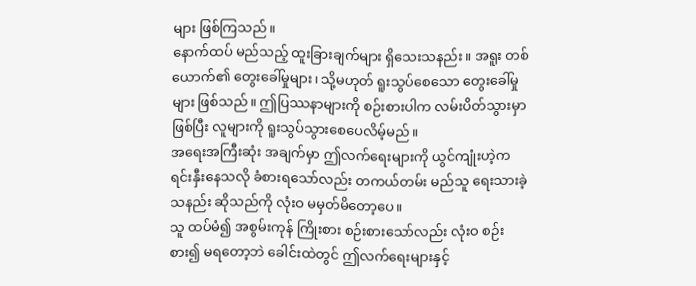များ ဖြစ်ကြသည်။
နောက်ထပ် မည်သည့် ထူးခြားချက်များ ရှိသေးသနည်း။ အရူး တစ်ယောက်၏ တွေးခေါ်မှုများ၊ သို့မဟုတ် ရူးသွပ်စေသော တွေးခေါ်မှုများ ဖြစ်သည်။ ဤပြဿနာများကို စဉ်းစားပါက လမ်းပိတ်သွားမှာဖြစ်ပြီး လူများကို ရူးသွပ်သွားစေပေလိမ့်မည်။
အရေးအကြီးဆုံး အချက်မှာ ဤလက်ရေးများကို ယွင်ကျုံးဟဲ့က ရင်းနှီးနေသလို ခံစားရသော်လည်း တကယ်တမ်း မည်သူ ရေးသားခဲ့သနည်း ဆိုသည်ကို လုံးဝ မမှတ်မိတော့ပေ။
သူ ထပ်မံ၍ အစွမ်းကုန် ကြိုးစား စဉ်းစားသော်လည်း လုံးဝ စဉ်းစား၍ မရတော့ဘဲ ခေါင်းထဲတွင် ဤလက်ရေးများနှင့်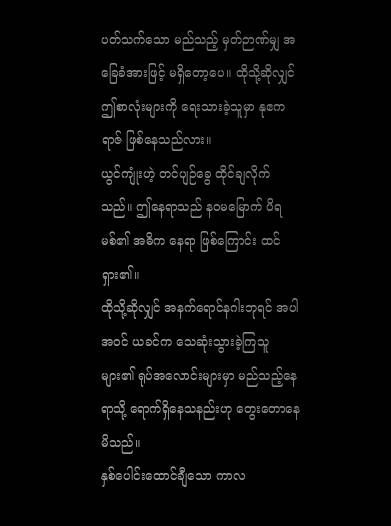ပတ်သက်သော မည်သည့် မှတ်ဉာဏ်မျှ အခြေခံအားဖြင့် မရှိတော့ပေ။ ထိုသို့ဆိုလျှင် ဤစာလုံးများကို ရေးသားခဲ့သူမှာ နုဧကရာဇ် ဖြစ်နေသည်လား။
ယွင်ကျုံးဟဲ့ တင်ပျဉ်ခွေ ထိုင်ချလိုက်သည်။ ဤနေရာသည် နဝမမြောက် ပိရမစ်၏ အဓိက နေရာ ဖြစ်ကြောင်း ထင်ရှား၏။
ထိုသို့ဆိုလျှင် အနက်ရောင်နဂါးဘုရင် အပါအဝင် ယခင်က သေဆုံးသွားခဲ့ကြသူများ၏ ရုပ်အလောင်းများမှာ မည်သည့်နေရာသို့ ရောက်ရှိနေသနည်းဟု တွေးတောနေမိသည်။
နှစ်ပေါင်းထောင်ချီသော ကာလ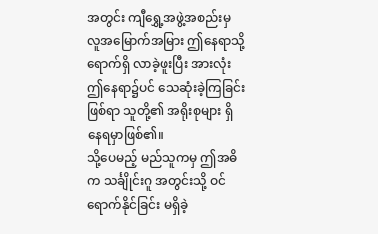အတွင်း ကျီရွှေ့အဖွဲ့အစည်းမှ လူအမြောက်အမြား ဤနေရာသို့ ရောက်ရှိ လာခဲ့ဖူးပြီး အားလုံး ဤနေရာ၌ပင် သေဆုံးခဲ့ကြခြင်း ဖြစ်ရာ သူတို့၏ အရိုးစုများ ရှိနေရမှာဖြစ်၏။
သို့ပေမည့် မည်သူကမှ ဤအဓိက သင်္ချိုင်းဂူ အတွင်းသို့ ဝင်ရောက်နိုင်ခြင်း မရှိခဲ့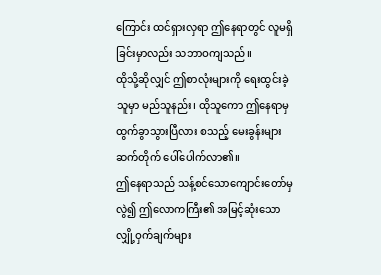ကြောင်း ထင်ရှားလှရာ ဤနေရာတွင် လူမရှိခြင်းမှာလည်း သဘာဝကျသည်။
ထိုသို့ဆိုလျှင် ဤစာလုံးများကို ရေးထွင်းခဲ့သူမှာ မည်သူနည်း၊ ထိုသူကော ဤနေရာမှ ထွက်ခွာသွားပြီလား စသည့် မေးခွန်းများ ဆက်တိုက် ပေါ်ပေါက်လာ၏။
ဤနေရာသည် သန့်စင်သောကျောင်းတော်မှလွဲ၍ ဤလောကကြီး၏ အမြင့်ဆုံးသော လျှို့ဝှက်ချက်များ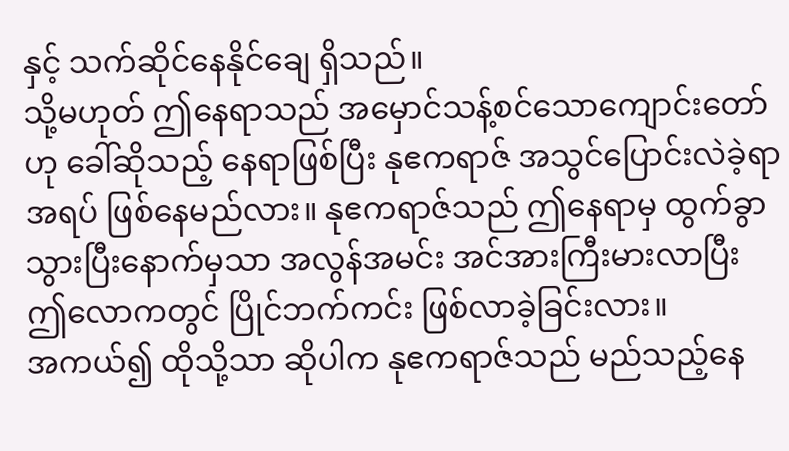နှင့် သက်ဆိုင်နေနိုင်ချေ ရှိသည်။
သို့မဟုတ် ဤနေရာသည် အမှောင်သန့်စင်သောကျောင်းတော်ဟု ခေါ်ဆိုသည့် နေရာဖြစ်ပြီး နုဧကရာဇ် အသွင်ပြောင်းလဲခဲ့ရာ အရပ် ဖြစ်နေမည်လား။ နုဧကရာဇ်သည် ဤနေရာမှ ထွက်ခွာသွားပြီးနောက်မှသာ အလွန်အမင်း အင်အားကြီးမားလာပြီး ဤလောကတွင် ပြိုင်ဘက်ကင်း ဖြစ်လာခဲ့ခြင်းလား။
အကယ်၍ ထိုသို့သာ ဆိုပါက နုဧကရာဇ်သည် မည်သည့်နေ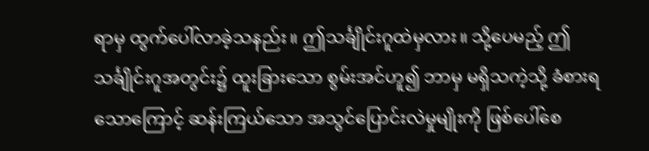ရာမှ ထွက်ပေါ်လာခဲ့သနည်း။ ဤသင်္ချိုင်းဂူထဲမှလား။ သို့ပေမည့် ဤသင်္ချိုင်းဂူအတွင်း၌ ထူးခြားသော စွမ်းအင်ဟူ၍ ဘာမှ မရှိသကဲ့သို့ ခံစားရသောကြောင့် ဆန်းကြယ်သော အသွင်ပြောင်းလဲမှုမျိုးကို ဖြစ်ပေါ်စေ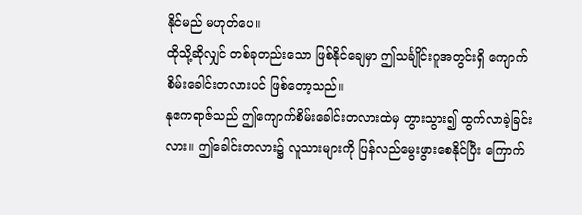နိုင်မည် မဟုတ်ပေ။
ထိုသို့ဆိုလျှင် တစ်ခုတည်းသော ဖြစ်နိုင်ချေမှာ ဤသင်္ချိုင်းဂူအတွင်းရှိ ကျောက်စိမ်းခေါင်းတလားပင် ဖြစ်တော့သည်။
နုဧကရာဇ်သည် ဤကျောက်စိမ်းခေါင်းတလားထဲမှ တွားသွား၍ ထွက်လာခဲ့ခြင်းလား။ ဤခေါင်းတလား၌ လူသားများကို ပြန်လည်မွေးဖွားစေနိုင်ပြီး ကြောက်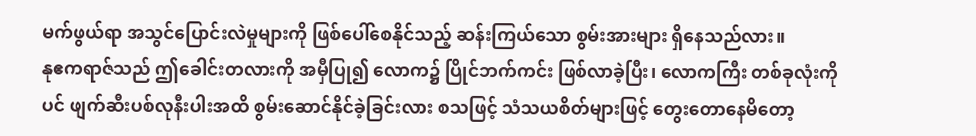မက်ဖွယ်ရာ အသွင်ပြောင်းလဲမှုများကို ဖြစ်ပေါ်စေနိုင်သည့် ဆန်းကြယ်သော စွမ်းအားများ ရှိနေသည်လား။
နုဧကရာဇ်သည် ဤခေါင်းတလားကို အမှီပြု၍ လောက၌ ပြိုင်ဘက်ကင်း ဖြစ်လာခဲ့ပြီး၊ လောကကြီး တစ်ခုလုံးကိုပင် ဖျက်ဆီးပစ်လုနီးပါးအထိ စွမ်းဆောင်နိုင်ခဲ့ခြင်းလား စသဖြင့် သံသယစိတ်များဖြင့် တွေးတောနေမိတော့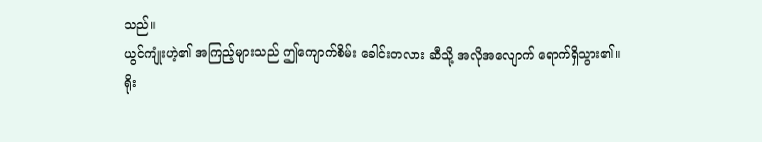သည်။
ယွင်ကျုံးဟဲ့၏ အကြည့်များသည် ဤကျောက်စိမ်း ခေါင်းတလား ဆီသို့ အလိုအလျောက် ရောက်ရှိသွား၏။
ရိုး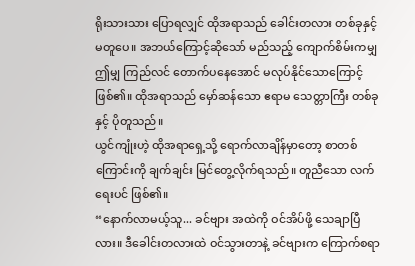ရိုးသားသား ပြောရလျှင် ထိုအရာသည် ခေါင်းတလား တစ်ခုနှင့် မတူပေ။ အဘယ်ကြောင့်ဆိုသော် မည်သည့် ကျောက်စိမ်းကမျှ ဤမျှ ကြည်လင် တောက်ပနေအောင် မလုပ်နိုင်သောကြောင့် ဖြစ်၏။ ထိုအရာသည် မှော်ဆန်သော ဧရာမ သေတ္တာကြီး တစ်ခုနှင့် ပိုတူသည်။
ယွင်ကျုံးဟဲ့ ထိုအရာရှေ့သို့ ရောက်လာချိန်မှာတော့ စာတစ်ကြောင်းကို ချက်ချင်း မြင်တွေ့လိုက်ရသည်။ တူညီသော လက်ရေးပင် ဖြစ်၏။
“နောက်လာမယ့်သူ... ခင်ဗျား အထဲကို ဝင်အိပ်ဖို့ သေချာပြီလား။ ဒီခေါင်းတလားထဲ ဝင်သွားတာနဲ့ ခင်ဗျားက ကြောက်စရာ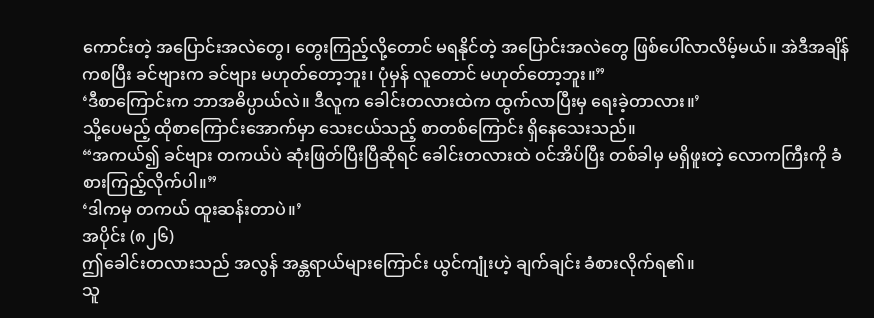ကောင်းတဲ့ အပြောင်းအလဲတွေ၊ တွေးကြည့်လို့တောင် မရနိုင်တဲ့ အပြောင်းအလဲတွေ ဖြစ်ပေါ်လာလိမ့်မယ်။ အဲဒီအချိန်ကစပြီး ခင်ဗျားက ခင်ဗျား မဟုတ်တော့ဘူး၊ ပုံမှန် လူတောင် မဟုတ်တော့ဘူး။”
‘ဒီစာကြောင်းက ဘာအဓိပ္ပာယ်လဲ။ ဒီလူက ခေါင်းတလားထဲက ထွက်လာပြီးမှ ရေးခဲ့တာလား။’
သို့ပေမည့် ထိုစာကြောင်းအောက်မှာ သေးငယ်သည့် စာတစ်ကြောင်း ရှိနေသေးသည်။
“အကယ်၍ ခင်ဗျား တကယ်ပဲ ဆုံးဖြတ်ပြီးပြီဆိုရင် ခေါင်းတလားထဲ ဝင်အိပ်ပြီး တစ်ခါမှ မရှိဖူးတဲ့ လောကကြီးကို ခံစားကြည့်လိုက်ပါ။”
‘ဒါကမှ တကယ် ထူးဆန်းတာပဲ။’
အပိုင်း (၈၂၆)
ဤခေါင်းတလားသည် အလွန် အန္တရာယ်များကြောင်း ယွင်ကျုံးဟဲ့ ချက်ချင်း ခံစားလိုက်ရ၏။
သူ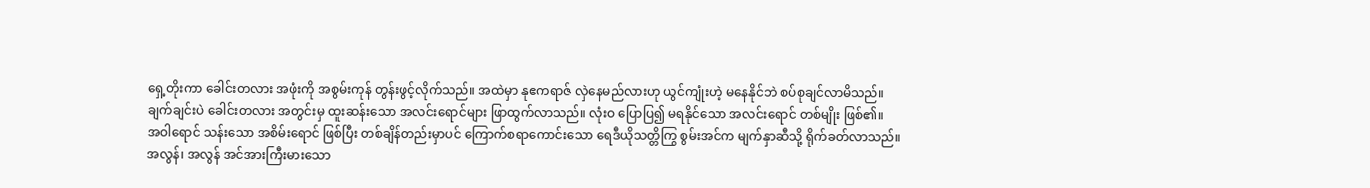ရှေ့တိုးကာ ခေါင်းတလား အဖုံးကို အစွမ်းကုန် တွန်းဖွင့်လိုက်သည်။ အထဲမှာ နုဧကရာဇ် လှဲနေမည်လားဟု ယွင်ကျုံးဟဲ့ မနေနိုင်ဘဲ စပ်စုချင်လာမိသည်။
ချက်ချင်းပဲ ခေါင်းတလား အတွင်းမှ ထူးဆန်းသော အလင်းရောင်များ ဖြာထွက်လာသည်။ လုံးဝ ပြောပြ၍ မရနိုင်သော အလင်းရောင် တစ်မျိုး ဖြစ်၏။
အဝါရောင် သန်းသော အစိမ်းရောင် ဖြစ်ပြီး တစ်ချိန်တည်းမှာပင် ကြောက်စရာကောင်းသော ရေဒီယိုသတ္တိကြွ စွမ်းအင်က မျက်နှာဆီသို့ ရိုက်ခတ်လာသည်။
အလွန်၊ အလွန် အင်အားကြီးမားသော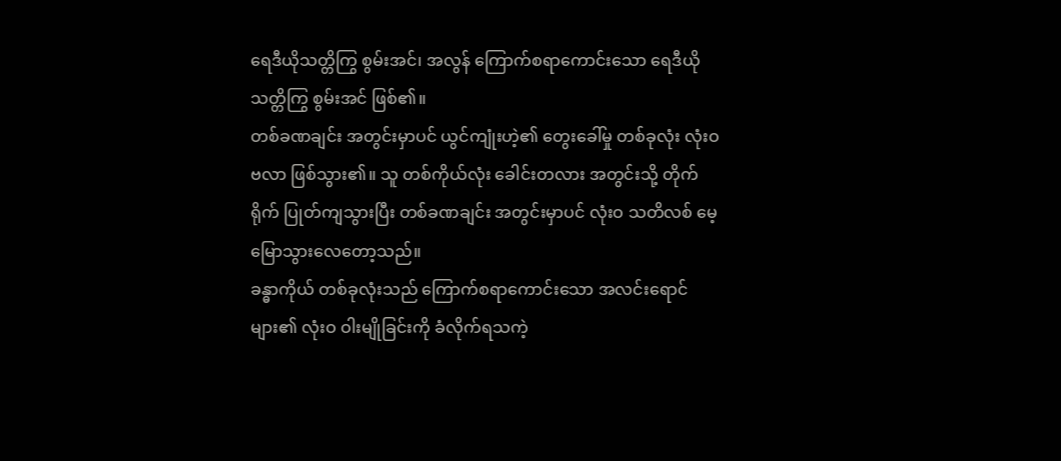ရေဒီယိုသတ္တိကြွ စွမ်းအင်၊ အလွန် ကြောက်စရာကောင်းသော ရေဒီယိုသတ္တိကြွ စွမ်းအင် ဖြစ်၏။
တစ်ခဏချင်း အတွင်းမှာပင် ယွင်ကျုံးဟဲ့၏ တွေးခေါ်မှု တစ်ခုလုံး လုံးဝ ဗလာ ဖြစ်သွား၏။ သူ တစ်ကိုယ်လုံး ခေါင်းတလား အတွင်းသို့ တိုက်ရိုက် ပြုတ်ကျသွားပြီး တစ်ခဏချင်း အတွင်းမှာပင် လုံးဝ သတိလစ် မေ့မြောသွားလေတော့သည်။
ခန္ဓာကိုယ် တစ်ခုလုံးသည် ကြောက်စရာကောင်းသော အလင်းရောင်များ၏ လုံးဝ ဝါးမျိုခြင်းကို ခံလိုက်ရသကဲ့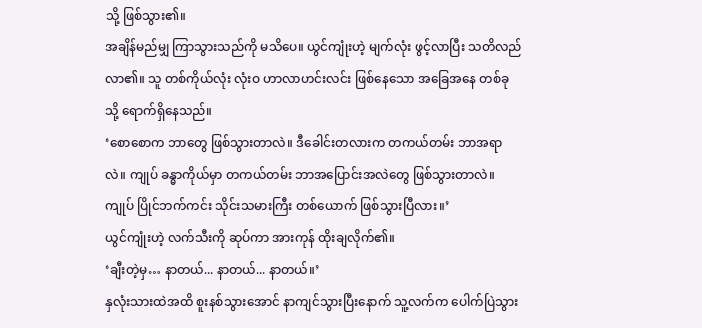သို့ ဖြစ်သွား၏။
အချိန်မည်မျှ ကြာသွားသည်ကို မသိပေ။ ယွင်ကျုံးဟဲ့ မျက်လုံး ဖွင့်လာပြီး သတိလည်လာ၏။ သူ တစ်ကိုယ်လုံး လုံးဝ ဟာလာဟင်းလင်း ဖြစ်နေသော အခြေအနေ တစ်ခုသို့ ရောက်ရှိနေသည်။
‘စောစောက ဘာတွေ ဖြစ်သွားတာလဲ။ ဒီခေါင်းတလားက တကယ်တမ်း ဘာအရာလဲ။ ကျုပ် ခန္ဓာကိုယ်မှာ တကယ်တမ်း ဘာအပြောင်းအလဲတွေ ဖြစ်သွားတာလဲ။ ကျုပ် ပြိုင်ဘက်ကင်း သိုင်းသမားကြီး တစ်ယောက် ဖြစ်သွားပြီလား။’
ယွင်ကျုံးဟဲ့ လက်သီးကို ဆုပ်ကာ အားကုန် ထိုးချလိုက်၏။
‘ချီးတဲ့မှ… နာတယ်... နာတယ်... နာတယ်။’
နှလုံးသားထဲအထိ စူးနစ်သွားအောင် နာကျင်သွားပြီးနောက် သူ့လက်က ပေါက်ပြဲသွား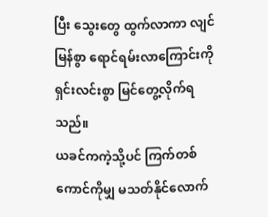ပြီး သွေးတွေ ထွက်လာကာ လျင်မြန်စွာ ရောင်ရမ်းလာကြောင်းကို ရှင်းလင်းစွာ မြင်တွေ့လိုက်ရသည်။
ယခင်ကကဲ့သို့ပင် ကြက်တစ်ကောင်ကိုမျှ မသတ်နိုင်လောက်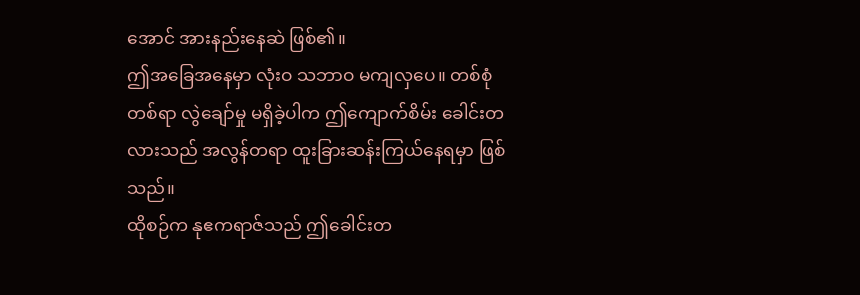အောင် အားနည်းနေဆဲ ဖြစ်၏။
ဤအခြေအနေမှာ လုံးဝ သဘာဝ မကျလှပေ။ တစ်စုံတစ်ရာ လွဲချော်မှု မရှိခဲ့ပါက ဤကျောက်စိမ်း ခေါင်းတလားသည် အလွန်တရာ ထူးခြားဆန်းကြယ်နေရမှာ ဖြစ်သည်။
ထိုစဉ်က နုဧကရာဇ်သည် ဤခေါင်းတ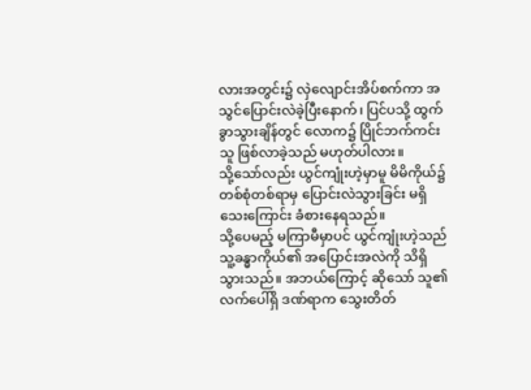လားအတွင်း၌ လှဲလျောင်းအိပ်စက်ကာ အသွင်ပြောင်းလဲခဲ့ပြီးနောက်၊ ပြင်ပသို့ ထွက်ခွာသွားချိန်တွင် လောက၌ ပြိုင်ဘက်ကင်းသူ ဖြစ်လာခဲ့သည် မဟုတ်ပါလား။
သို့သော်လည်း ယွင်ကျုံးဟဲ့မှာမူ မိမိကိုယ်၌ တစ်စုံတစ်ရာမှ ပြောင်းလဲသွားခြင်း မရှိသေးကြောင်း ခံစားနေရသည်။
သို့ပေမည့် မကြာမီမှာပင် ယွင်ကျုံးဟဲ့သည် သူ့ခန္ဓာကိုယ်၏ အပြောင်းအလဲကို သိရှိသွားသည်။ အဘယ်ကြောင့် ဆိုသော် သူ၏ လက်ပေါ်ရှိ ဒဏ်ရာက သွေးတိတ်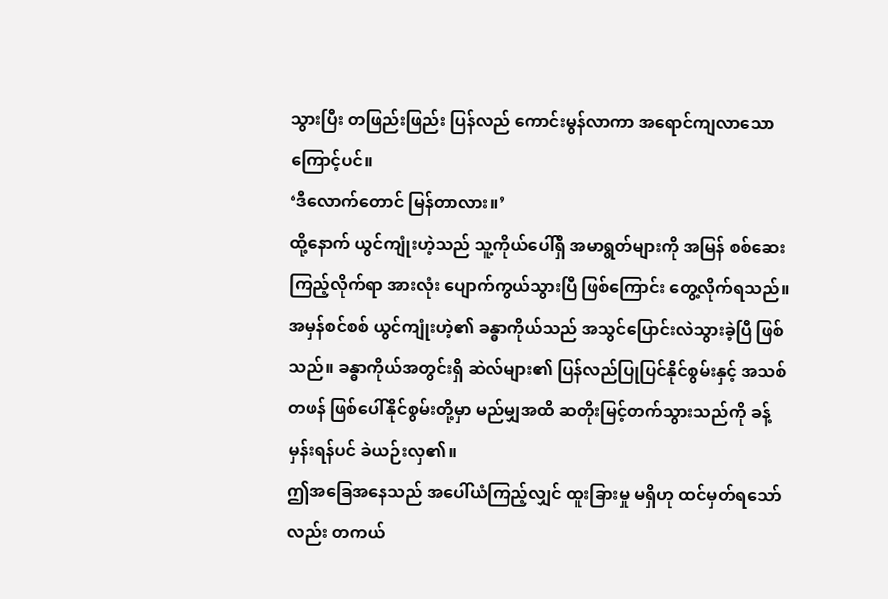သွားပြီး တဖြည်းဖြည်း ပြန်လည် ကောင်းမွန်လာကာ အရောင်ကျလာသောကြောင့်ပင်။
‘ဒီလောက်တောင် မြန်တာလား။’
ထို့နောက် ယွင်ကျုံးဟဲ့သည် သူ့ကိုယ်ပေါ်ရှိ အမာရွတ်များကို အမြန် စစ်ဆေးကြည့်လိုက်ရာ အားလုံး ပျောက်ကွယ်သွားပြီ ဖြစ်ကြောင်း တွေ့လိုက်ရသည်။
အမှန်စင်စစ် ယွင်ကျုံးဟဲ့၏ ခန္ဓာကိုယ်သည် အသွင်ပြောင်းလဲသွားခဲ့ပြီ ဖြစ်သည်။ ခန္ဓာကိုယ်အတွင်းရှိ ဆဲလ်များ၏ ပြန်လည်ပြုပြင်နိုင်စွမ်းနှင့် အသစ်တဖန် ဖြစ်ပေါ်နိုင်စွမ်းတို့မှာ မည်မျှအထိ ဆတိုးမြင့်တက်သွားသည်ကို ခန့်မှန်းရန်ပင် ခဲယဉ်းလှ၏။
ဤအခြေအနေသည် အပေါ်ယံကြည့်လျှင် ထူးခြားမှု မရှိဟု ထင်မှတ်ရသော်လည်း တကယ်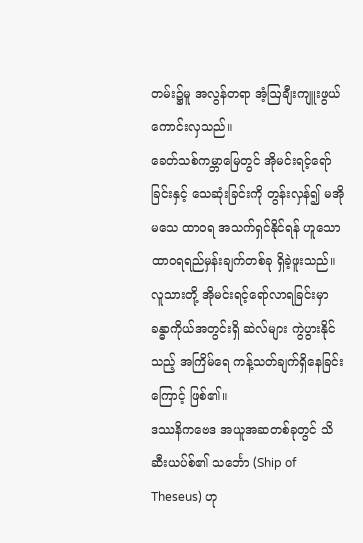တမ်း၌မူ အလွန်တရာ အံ့ဩချီးကျူးဖွယ် ကောင်းလှသည်။
ခေတ်သစ်ကမ္ဘာမြေတွင် အိုမင်းရင့်ရော်ခြင်းနှင့် သေဆုံးခြင်းကို တွန်းလှန်၍ မအိုမသေ ထာဝရ အသက်ရှင်နိုင်ရန် ဟူသော ထာဝရရည်မှန်းချက်တစ်ခု ရှိခဲ့ဖူးသည်။ လူသားတို့ အိုမင်းရင့်ရော်လာရခြင်းမှာ ခန္ဓာကိုယ်အတွင်းရှိ ဆဲလ်များ ကွဲပွားနိုင်သည့် အကြိမ်ရေ ကန့်သတ်ချက်ရှိနေခြင်းကြောင့် ဖြစ်၏။
ဒဿနိကဗေဒ အယူအဆတစ်ခုတွင် သိဆီးယပ်စ်၏ သင်္ဘော (Ship of Theseus) ဟု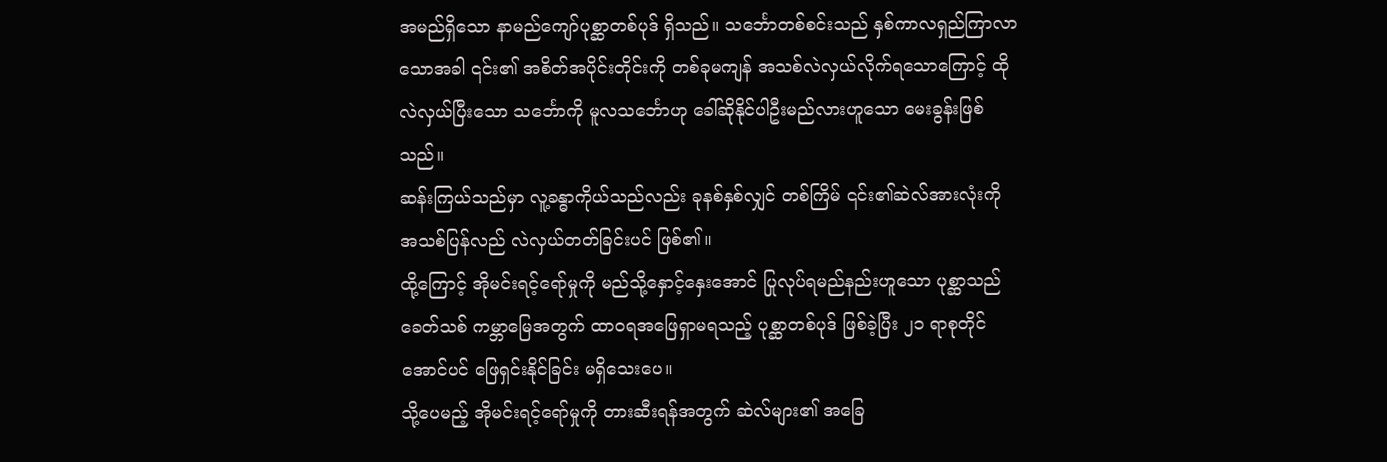အမည်ရှိသော နာမည်ကျော်ပုစ္ဆာတစ်ပုဒ် ရှိသည်။ သင်္ဘောတစ်စင်းသည် နှစ်ကာလရှည်ကြာလာသောအခါ ၎င်း၏ အစိတ်အပိုင်းတိုင်းကို တစ်ခုမကျန် အသစ်လဲလှယ်လိုက်ရသောကြောင့် ထိုလဲလှယ်ပြီးသော သင်္ဘောကို မူလသင်္ဘောဟု ခေါ်ဆိုနိုင်ပါဦးမည်လားဟူသော မေးခွန်းဖြစ်သည်။
ဆန်းကြယ်သည်မှာ လူ့ခန္ဓာကိုယ်သည်လည်း ခုနစ်နှစ်လျှင် တစ်ကြိမ် ၎င်း၏ဆဲလ်အားလုံးကို အသစ်ပြန်လည် လဲလှယ်တတ်ခြင်းပင် ဖြစ်၏။
ထို့ကြောင့် အိုမင်းရင့်ရော်မှုကို မည်သို့နှောင့်နှေးအောင် ပြုလုပ်ရမည်နည်းဟူသော ပုစ္ဆာသည် ခေတ်သစ် ကမ္ဘာမြေအတွက် ထာဝရအဖြေရှာမရသည့် ပုစ္ဆာတစ်ပုဒ် ဖြစ်ခဲ့ပြီး ၂၁ ရာစုတိုင်အောင်ပင် ဖြေရှင်းနိုင်ခြင်း မရှိသေးပေ။
သို့ပေမည့် အိုမင်းရင့်ရော်မှုကို တားဆီးရန်အတွက် ဆဲလ်များ၏ အခြေ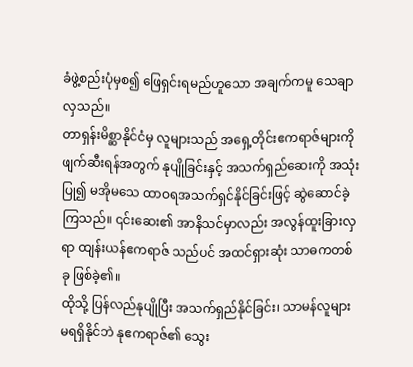ခံဖွဲ့စည်းပုံမှစ၍ ဖြေရှင်းရမည်ဟူသော အချက်ကမူ သေချာလှသည်။
တာရှန်းမိစ္ဆာနိုင်ငံမှ လူများသည် အရှေ့တိုင်းဧကရာဇ်များကို ဖျက်ဆီးရန်အတွက် နုပျိုခြင်းနှင့် အသက်ရှည်ဆေးကို အသုံးပြု၍ မအိုမသေ ထာဝရအသက်ရှင်နိုင်ခြင်းဖြင့် ဆွဲဆောင်ခဲ့ကြသည်။ ၎င်းဆေး၏ အာနိသင်မှာလည်း အလွန်ထူးခြားလှရာ ထျန်းယန်ဧကရာဇ် သည်ပင် အထင်ရှားဆုံး သာဓကတစ်ခု ဖြစ်ခဲ့၏။
ထိုသို့ ပြန်လည်နုပျိုပြီး အသက်ရှည်နိုင်ခြင်း၊ သာမန်လူများ မရရှိနိုင်ဘဲ နုဧကရာဇ်၏ သွေး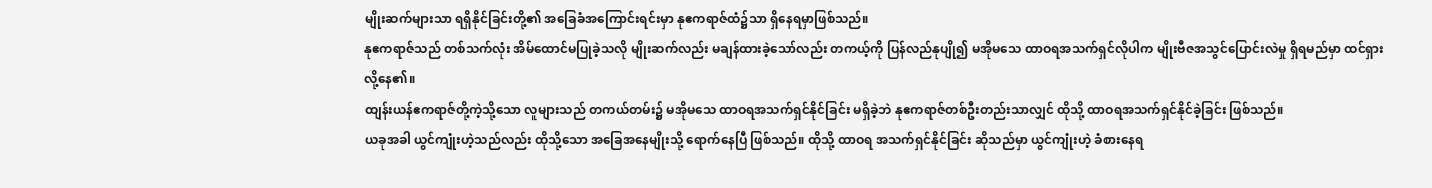မျိုးဆက်များသာ ရရှိနိုင်ခြင်းတို့၏ အခြေခံအကြောင်းရင်းမှာ နုဧကရာဇ်ထံ၌သာ ရှိနေရမှာဖြစ်သည်။
နုဧကရာဇ်သည် တစ်သက်လုံး အိမ်ထောင်မပြုခဲ့သလို မျိုးဆက်လည်း မချန်ထားခဲ့သော်လည်း တကယ့်ကို ပြန်လည်နုပျို၍ မအိုမသေ ထာဝရအသက်ရှင်လိုပါက မျိုးဗီဇအသွင်ပြောင်းလဲမှု ရှိရမည်မှာ ထင်ရှားလို့နေ၏။
ထျန်းယန်ဧကရာဇ်တို့ကဲ့သို့သော လူများသည် တကယ်တမ်း၌ မအိုမသေ ထာဝရအသက်ရှင်နိုင်ခြင်း မရှိခဲ့ဘဲ နုဧကရာဇ်တစ်ဦးတည်းသာလျှင် ထိုသို့ ထာဝရအသက်ရှင်နိုင်ခဲ့ခြင်း ဖြစ်သည်။
ယခုအခါ ယွင်ကျုံးဟဲ့သည်လည်း ထိုသို့သော အခြေအနေမျိုးသို့ ရောက်နေပြီ ဖြစ်သည်။ ထိုသို့ ထာဝရ အသက်ရှင်နိုင်ခြင်း ဆိုသည်မှာ ယွင်ကျုံးဟဲ့ ခံစားနေရ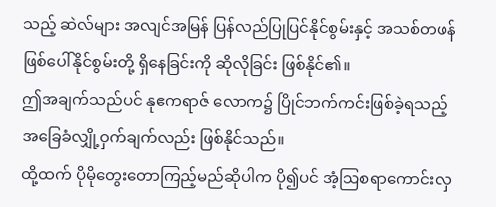သည့် ဆဲလ်များ အလျင်အမြန် ပြန်လည်ပြုပြင်နိုင်စွမ်းနှင့် အသစ်တဖန် ဖြစ်ပေါ်နိုင်စွမ်းတို့ ရှိနေခြင်းကို ဆိုလိုခြင်း ဖြစ်နိုင်၏။
ဤအချက်သည်ပင် နုဧကရာဇ် လောက၌ ပြိုင်ဘက်ကင်းဖြစ်ခဲ့ရသည့် အခြေခံလျှို့ဝှက်ချက်လည်း ဖြစ်နိုင်သည်။
ထို့ထက် ပိုမိုတွေးတောကြည့်မည်ဆိုပါက ပို၍ပင် အံ့ဩစရာကောင်းလှ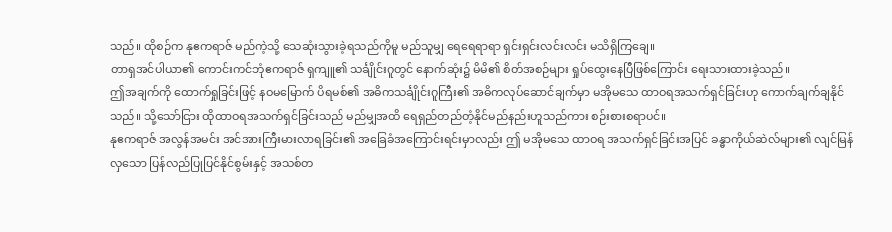သည်။ ထိုစဉ်က နုဧကရာဇ် မည်ကဲ့သို့ သေဆုံးသွားခဲ့ရသည်ကိုမူ မည်သူမျှ ရေရေရာရာ ရှင်းရှင်းလင်းလင်း မသိရှိကြချေ။
တာရှအင်ပါယာ၏ ကောင်းကင်ဘုံဧကရာဇ် ရှကျူ၏ သင်္ချိုင်းဂူတွင် နောက်ဆုံး၌ မိမိ၏ စိတ်အစဉ်များ ရှုပ်ထွေးနေပြီဖြစ်ကြောင်း ရေးသားထားခဲ့သည်။
ဤအချက်ကို ထောက်ရှုခြင်းဖြင့် နဝမမြောက် ပိရမစ်၏ အဓိကသင်္ချိုင်းဂူကြီး၏ အဓိကလုပ်ဆောင်ချက်မှာ မအိုမသေ ထာဝရအသက်ရှင်ခြင်းဟု ကောက်ချက်ချနိုင်သည်။ သို့သော်ငြား ထိုထာဝရအသက်ရှင်ခြင်းသည် မည်မျှအထိ ရေရှည်တည်တံ့နိုင်မည်နည်းဟူသည်ကား စဉ်းစားစရာပင်။
နုဧကရာဇ် အလွန်အမင်း အင်အားကြီးမားလာရခြင်း၏ အခြေခံအကြောင်းရင်းမှာလည်း ဤ မအိုမသေ ထာဝရ အသက်ရှင်ခြင်းအပြင် ခန္ဓာကိုယ်ဆဲလ်များ၏ လျင်မြန်လှသော ပြန်လည်ပြုပြင်နိုင်စွမ်းနှင့် အသစ်တ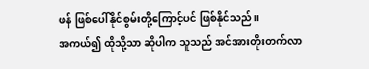ဖန် ဖြစ်ပေါ်နိုင်စွမ်းတို့ကြောင့်ပင် ဖြစ်နိုင်သည်။
အကယ်၍ ထိုသို့သာ ဆိုပါက သူသည် အင်အားတိုးတက်လာ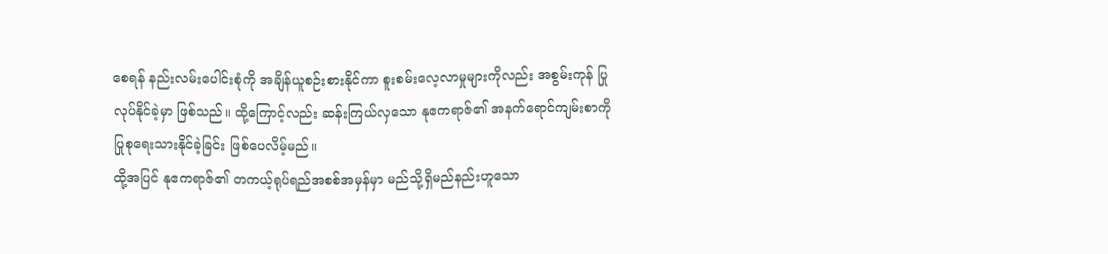စေရန် နည်းလမ်းပေါင်းစုံကို အချိန်ယူစဉ်းစားနိုင်ကာ စူးစမ်းလေ့လာမှုများကိုလည်း အစွမ်းကုန် ပြုလုပ်နိုင်ခဲ့မှာ ဖြစ်သည်။ ထို့ကြောင့်လည်း ဆန်းကြယ်လှသော နုဧကရာဇ်၏ အနက်ရောင်ကျမ်းစာကို ပြုစုရေးသားနိုင်ခဲ့ခြင်း ဖြစ်ပေလိမ့်မည်။
ထို့အပြင် နုဧကရာဇ်၏ တကယ့်ရုပ်ရည်အစစ်အမှန်မှာ မည်သို့ရှိမည်နည်းဟူသော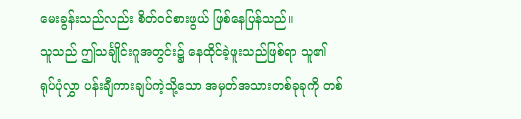မေးခွန်းသည်လည်း စိတ်ဝင်စားဖွယ် ဖြစ်နေပြန်သည်။
သူသည် ဤသင်္ချိုင်းဂူအတွင်း၌ နေထိုင်ခဲ့ဖူးသည်ဖြစ်ရာ သူ၏ ရုပ်ပုံလွှာ ပန်းချီကားချပ်ကဲ့သို့သော အမှတ်အသားတစ်ခုခုကို တစ်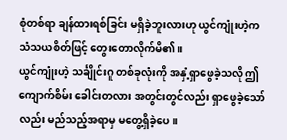စုံတစ်ရာ ချန်ထားရစ်ခြင်း မရှိခဲ့ဘူးလားဟု ယွင်ကျုံးဟဲ့က သံသယစိတ်ဖြင့် တွေးတောလိုက်မိ၏။
ယွင်ကျုံးဟဲ့ သင်္ချိုင်းဂူ တစ်ခုလုံးကို အနှံ့ရှာဖွေခဲ့သလို ဤကျောက်စိမ်း ခေါင်းတလား အတွင်းတွင်လည်း ရှာဖွေခဲ့သော်လည်း မည်သည့်အရာမှ မတွေ့ရှိခဲ့ပေ။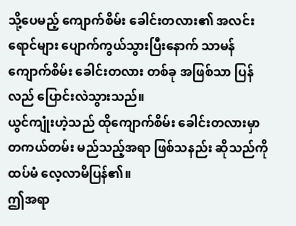သို့ပေမည့် ကျောက်စိမ်း ခေါင်းတလား၏ အလင်းရောင်များ ပျောက်ကွယ်သွားပြီးနောက် သာမန် ကျောက်စိမ်း ခေါင်းတလား တစ်ခု အဖြစ်သာ ပြန်လည် ပြောင်းလဲသွားသည်။
ယွင်ကျုံးဟဲ့သည် ထိုကျောက်စိမ်း ခေါင်းတလားမှာ တကယ်တမ်း မည်သည့်အရာ ဖြစ်သနည်း ဆိုသည်ကို ထပ်မံ လေ့လာမိပြန်၏။
ဤအရာ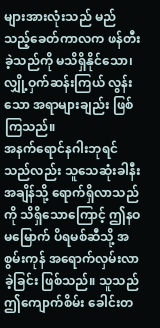များအားလုံးသည် မည်သည့်ခေတ်ကာလက ဖန်တီးခဲ့သည်ကို မသိရှိနိုင်သော၊ လျှို့ဝှက်ဆန်းကြယ် လွန်းသော အရာများချည်း ဖြစ်ကြသည်။
အနက်ရောင်နဂါးဘုရင်သည်လည်း သူသေဆုံးခါနီးအချိန်သို့ ရောက်ရှိလာသည်ကို သိရှိသောကြောင့် ဤနဝမမြောက် ပိရမစ်ဆီသို့ အစွမ်းကုန် အရောက်လှမ်းလာခဲ့ခြင်း ဖြစ်သည်။ သူသည် ဤကျောက်စိမ်း ခေါင်းတ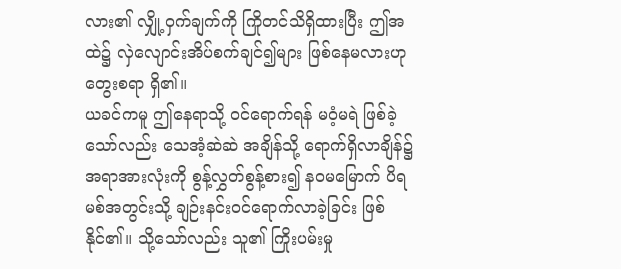လား၏ လျှို့ဝှက်ချက်ကို ကြိုတင်သိရှိထားပြီး ဤအထဲ၌ လှဲလျောင်းအိပ်စက်ချင်၍များ ဖြစ်နေမလားဟု တွေးစရာ ရှိ၏။
ယခင်ကမူ ဤနေရာသို့ ဝင်ရောက်ရန် မဝံ့မရဲ ဖြစ်ခဲ့သော်လည်း သေအံ့ဆဲဆဲ အချိန်သို့ ရောက်ရှိလာချိန်၌ အရာအားလုံးကို စွန့်လွှတ်စွန့်စား၍ နဝမမြောက် ပိရမစ်အတွင်းသို့ ချဉ်းနင်းဝင်ရောက်လာခဲ့ခြင်း ဖြစ်နိုင်၏။ သို့သော်လည်း သူ၏ ကြိုးပမ်းမှု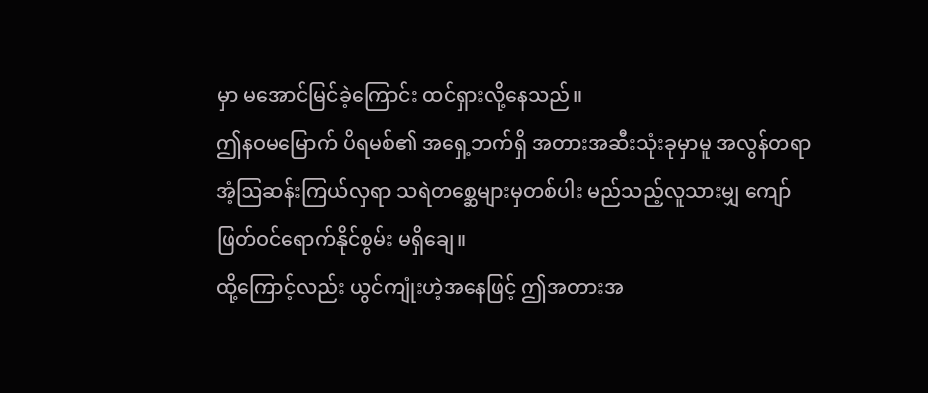မှာ မအောင်မြင်ခဲ့ကြောင်း ထင်ရှားလို့နေသည်။
ဤနဝမမြောက် ပိရမစ်၏ အရှေ့ဘက်ရှိ အတားအဆီးသုံးခုမှာမူ အလွန်တရာ အံ့ဩဆန်းကြယ်လှရာ သရဲတစ္ဆေများမှတစ်ပါး မည်သည့်လူသားမျှ ကျော်ဖြတ်ဝင်ရောက်နိုင်စွမ်း မရှိချေ။
ထို့ကြောင့်လည်း ယွင်ကျုံးဟဲ့အနေဖြင့် ဤအတားအ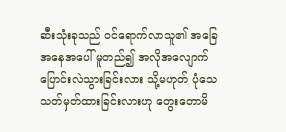ဆီးသုံးခုသည် ဝင်ရောက်လာသူ၏ အခြေအနေအပေါ် မူတည်၍ အလိုအလျောက် ပြောင်းလဲသွားခြင်းလား သို့မဟုတ် ပုံသေ သတ်မှတ်ထားခြင်းလားဟု တွေးတောမိ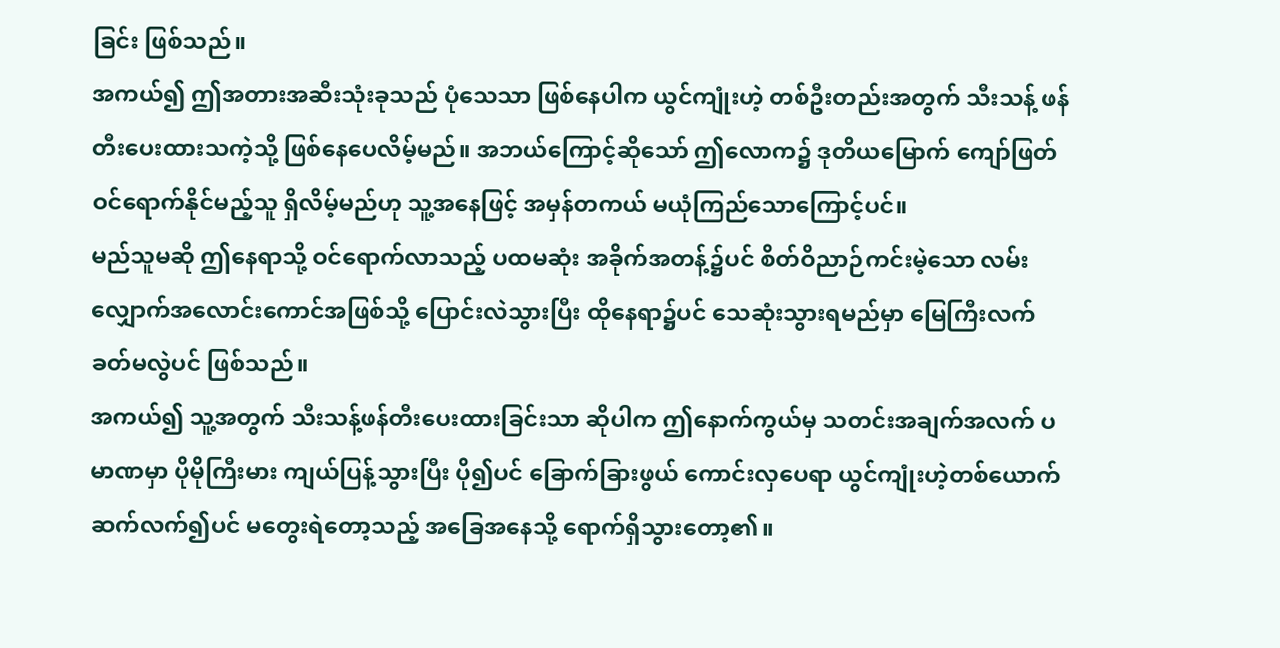ခြင်း ဖြစ်သည်။
အကယ်၍ ဤအတားအဆီးသုံးခုသည် ပုံသေသာ ဖြစ်နေပါက ယွင်ကျုံးဟဲ့ တစ်ဦးတည်းအတွက် သီးသန့် ဖန်တီးပေးထားသကဲ့သို့ ဖြစ်နေပေလိမ့်မည်။ အဘယ်ကြောင့်ဆိုသော် ဤလောက၌ ဒုတိယမြောက် ကျော်ဖြတ်ဝင်ရောက်နိုင်မည့်သူ ရှိလိမ့်မည်ဟု သူ့အနေဖြင့် အမှန်တကယ် မယုံကြည်သောကြောင့်ပင်။
မည်သူမဆို ဤနေရာသို့ ဝင်ရောက်လာသည့် ပထမဆုံး အခိုက်အတန့်၌ပင် စိတ်ဝိညာဉ်ကင်းမဲ့သော လမ်းလျှောက်အလောင်းကောင်အဖြစ်သို့ ပြောင်းလဲသွားပြီး ထိုနေရာ၌ပင် သေဆုံးသွားရမည်မှာ မြေကြီးလက်ခတ်မလွဲပင် ဖြစ်သည်။
အကယ်၍ သူ့အတွက် သီးသန့်ဖန်တီးပေးထားခြင်းသာ ဆိုပါက ဤနောက်ကွယ်မှ သတင်းအချက်အလက် ပမာဏမှာ ပိုမိုကြီးမား ကျယ်ပြန့်သွားပြီး ပို၍ပင် ခြောက်ခြားဖွယ် ကောင်းလှပေရာ ယွင်ကျုံးဟဲ့တစ်ယောက် ဆက်လက်၍ပင် မတွေးရဲတော့သည့် အခြေအနေသို့ ရောက်ရှိသွားတော့၏။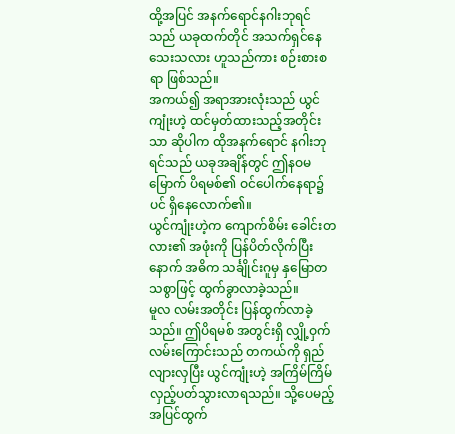ထို့အပြင် အနက်ရောင်နဂါးဘုရင်သည် ယခုထက်တိုင် အသက်ရှင်နေသေးသလား ဟူသည်ကား စဉ်းစားစရာ ဖြစ်သည်။
အကယ်၍ အရာအားလုံးသည် ယွင်ကျုံးဟဲ့ ထင်မှတ်ထားသည့်အတိုင်းသာ ဆိုပါက ထိုအနက်ရောင် နဂါးဘုရင်သည် ယခုအချိန်တွင် ဤနဝမမြောက် ပိရမစ်၏ ဝင်ပေါက်နေရာ၌ပင် ရှိနေလောက်၏။
ယွင်ကျုံးဟဲ့က ကျောက်စိမ်း ခေါင်းတလား၏ အဖုံးကို ပြန်ပိတ်လိုက်ပြီးနောက် အဓိက သင်္ချိုင်းဂူမှ နှမြောတသစွာဖြင့် ထွက်ခွာလာခဲ့သည်။
မူလ လမ်းအတိုင်း ပြန်ထွက်လာခဲ့သည်။ ဤပိရမစ် အတွင်းရှိ လျှို့ဝှက် လမ်းကြောင်းသည် တကယ်ကို ရှည်လျားလှပြီး ယွင်ကျုံးဟဲ့ အကြိမ်ကြိမ် လှည့်ပတ်သွားလာရသည်။ သို့ပေမည့် အပြင်ထွက်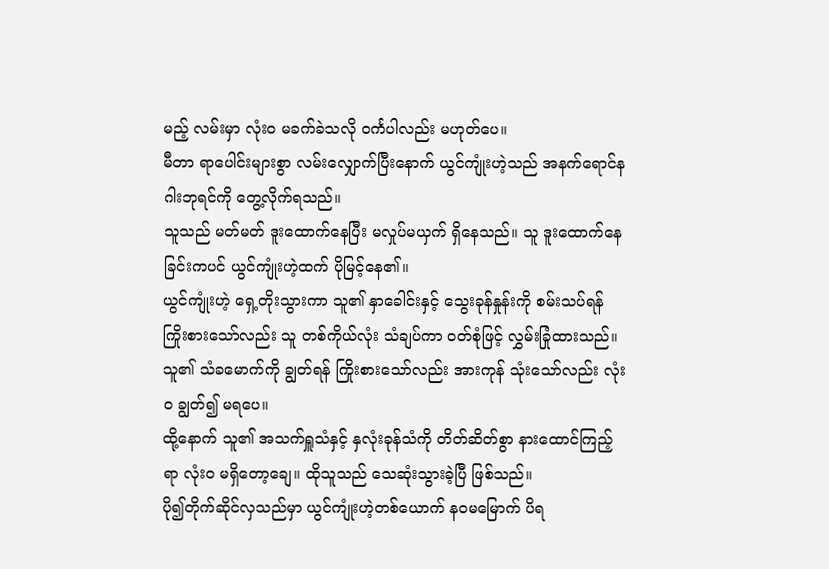မည့် လမ်းမှာ လုံးဝ မခက်ခဲသလို ဝင်္ကပါလည်း မဟုတ်ပေ။
မီတာ ရာပေါင်းများစွာ လမ်းလျှောက်ပြီးနောက် ယွင်ကျုံးဟဲ့သည် အနက်ရောင်နဂါးဘုရင်ကို တွေ့လိုက်ရသည်။
သူသည် မတ်မတ် ဒူးထောက်နေပြီး မလှုပ်မယှက် ရှိနေသည်။ သူ ဒူးထောက်နေခြင်းကပင် ယွင်ကျုံးဟဲ့ထက် ပိုမြင့်နေ၏။
ယွင်ကျုံးဟဲ့ ရှေ့တိုးသွားကာ သူ၏ နှာခေါင်းနှင့် သွေးခုန်နှုန်းကို စမ်းသပ်ရန် ကြိုးစားသော်လည်း သူ တစ်ကိုယ်လုံး သံချပ်ကာ ဝတ်စုံဖြင့် လွှမ်းခြုံထားသည်။ သူ၏ သံခမောက်ကို ချွတ်ရန် ကြိုးစားသော်လည်း အားကုန် သုံးသော်လည်း လုံးဝ ချွတ်၍ မရပေ။
ထို့နောက် သူ၏ အသက်ရှူသံနှင့် နှလုံးခုန်သံကို တိတ်ဆိတ်စွာ နားထောင်ကြည့်ရာ လုံးဝ မရှိတော့ချေ။ ထိုသူသည် သေဆုံးသွားခဲ့ပြီ ဖြစ်သည်။
ပို၍တိုက်ဆိုင်လှသည်မှာ ယွင်ကျုံးဟဲ့တစ်ယောက် နဝမမြောက် ပိရ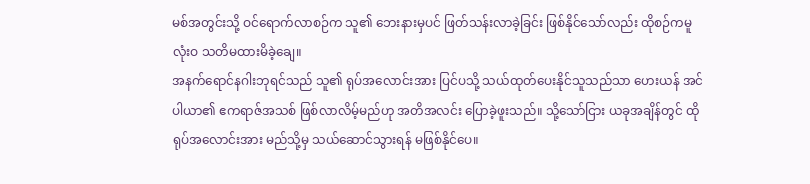မစ်အတွင်းသို့ ဝင်ရောက်လာစဉ်က သူ၏ ဘေးနားမှပင် ဖြတ်သန်းလာခဲ့ခြင်း ဖြစ်နိုင်သော်လည်း ထိုစဉ်ကမူ လုံးဝ သတိမထားမိခဲ့ချေ။
အနက်ရောင်နဂါးဘုရင်သည် သူ၏ ရုပ်အလောင်းအား ပြင်ပသို့ သယ်ထုတ်ပေးနိုင်သူသည်သာ ဟေးယန် အင်ပါယာ၏ ဧကရာဇ်အသစ် ဖြစ်လာလိမ့်မည်ဟု အတိအလင်း ပြောခဲ့ဖူးသည်။ သို့သော်ငြား ယခုအချိန်တွင် ထိုရုပ်အလောင်းအား မည်သို့မှ သယ်ဆောင်သွားရန် မဖြစ်နိုင်ပေ။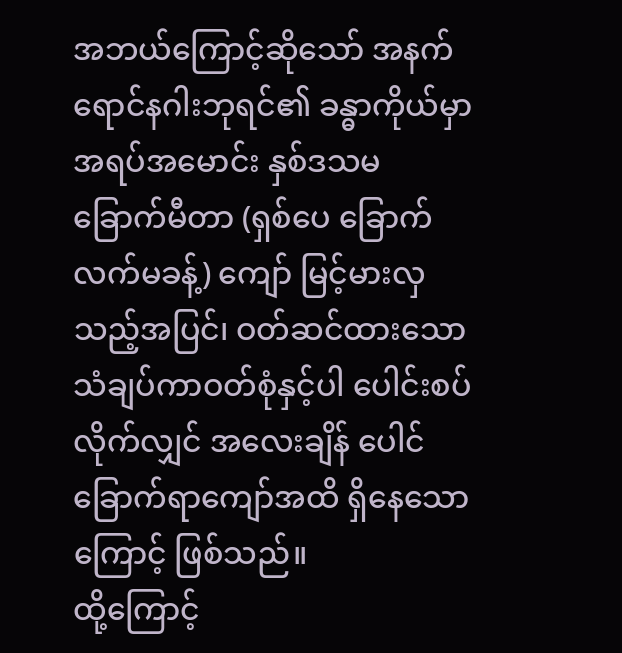အဘယ်ကြောင့်ဆိုသော် အနက်ရောင်နဂါးဘုရင်၏ ခန္ဓာကိုယ်မှာ အရပ်အမောင်း နှစ်ဒသမခြောက်မီတာ (ရှစ်ပေ ခြောက်လက်မခန့်) ကျော် မြင့်မားလှသည့်အပြင်၊ ဝတ်ဆင်ထားသော သံချပ်ကာဝတ်စုံနှင့်ပါ ပေါင်းစပ်လိုက်လျှင် အလေးချိန် ပေါင်ခြောက်ရာကျော်အထိ ရှိနေသောကြောင့် ဖြစ်သည်။
ထို့ကြောင့်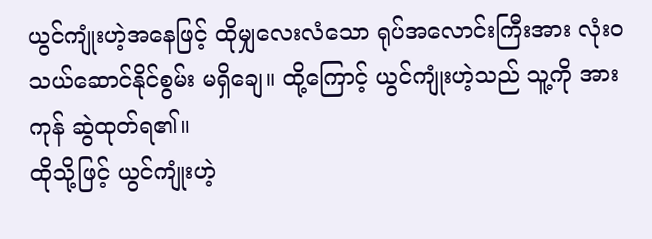ယွင်ကျုံးဟဲ့အနေဖြင့် ထိုမျှလေးလံသော ရုပ်အလောင်းကြီးအား လုံးဝ သယ်ဆောင်နိုင်စွမ်း မရှိချေ။ ထို့ကြောင့် ယွင်ကျုံးဟဲ့သည် သူ့ကို အားကုန် ဆွဲထုတ်ရ၏။
ထိုသို့ဖြင့် ယွင်ကျုံးဟဲ့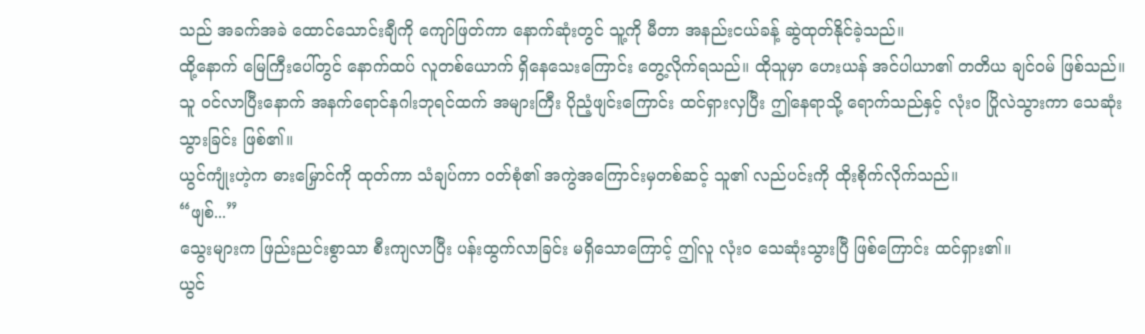သည် အခက်အခဲ ထောင်သောင်းချီကို ကျော်ဖြတ်ကာ နောက်ဆုံးတွင် သူ့ကို မီတာ အနည်းငယ်ခန့် ဆွဲထုတ်နိုင်ခဲ့သည်။
ထို့နောက် မြေကြီးပေါ်တွင် နောက်ထပ် လူတစ်ယောက် ရှိနေသေးကြောင်း တွေ့လိုက်ရသည်။ ထိုသူမှာ ဟေးယန် အင်ပါယာ၏ တတိယ ချင်ဝမ် ဖြစ်သည်။
သူ ဝင်လာပြီးနောက် အနက်ရောင်နဂါးဘုရင်ထက် အများကြီး ပိုညံ့ဖျင်းကြောင်း ထင်ရှားလှပြီး ဤနေရာသို့ ရောက်သည်နှင့် လုံးဝ ပြိုလဲသွားကာ သေဆုံးသွားခြင်း ဖြစ်၏။
ယွင်ကျုံးဟဲ့က ဓားမြှောင်ကို ထုတ်ကာ သံချပ်ကာ ဝတ်စုံ၏ အကွဲအကြောင်းမှတစ်ဆင့် သူ၏ လည်ပင်းကို ထိုးစိုက်လိုက်သည်။
“ဖျစ်...”
သွေးများက ဖြည်းညင်းစွာသာ စီးကျလာပြီး ပန်းထွက်လာခြင်း မရှိသောကြောင့် ဤလူ လုံးဝ သေဆုံးသွားပြီ ဖြစ်ကြောင်း ထင်ရှား၏။
ယွင်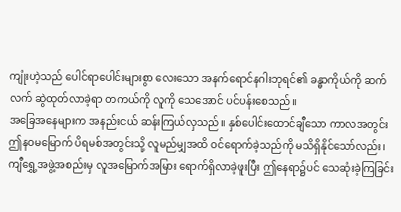ကျုံးဟဲ့သည် ပေါင်ရာပေါင်းများစွာ လေးသော အနက်ရောင်နဂါးဘုရင်၏ ခန္ဓာကိုယ်ကို ဆက်လက် ဆွဲထုတ်လာခဲ့ရာ တကယ်ကို လူကို သေအောင် ပင်ပန်းစေသည်။
အခြေအနေများက အနည်းငယ် ဆန်းကြယ်လှသည်။ နှစ်ပေါင်းထောင်ချီသော ကာလအတွင်း ဤနဝမမြောက် ပိရမစ်အတွင်းသို့ လူမည်မျှအထိ ဝင်ရောက်ခဲ့သည်ကို မသိရှိနိုင်သော်လည်း၊ ကျီရွှေ့အဖွဲ့အစည်းမှ လူအမြောက်အမြား ရောက်ရှိလာခဲ့ဖူးပြီး ဤနေရာ၌ပင် သေဆုံးခဲ့ကြခြင်း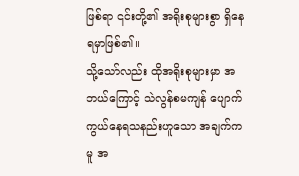ဖြစ်ရာ ၎င်းတို့၏ အရိုးစုများစွာ ရှိနေရမှာဖြစ်၏။
သို့သော်လည်း ထိုအရိုးစုများမှာ အဘယ်ကြောင့် သဲလွန်စမကျန် ပျောက်ကွယ်နေရသနည်းဟူသော အချက်ကမူ အ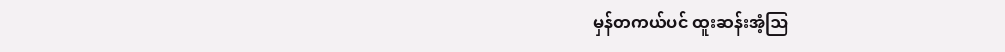မှန်တကယ်ပင် ထူးဆန်းအံ့ဩ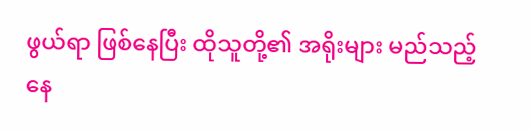ဖွယ်ရာ ဖြစ်နေပြီး ထိုသူတို့၏ အရိုးများ မည်သည့်နေ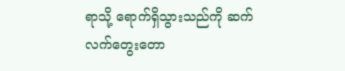ရာသို့ ရောက်ရှိသွားသည်ကို ဆက်လက်တွေးတော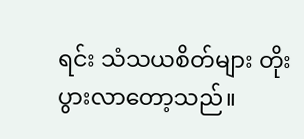ရင်း သံသယစိတ်များ တိုးပွားလာတော့သည်။